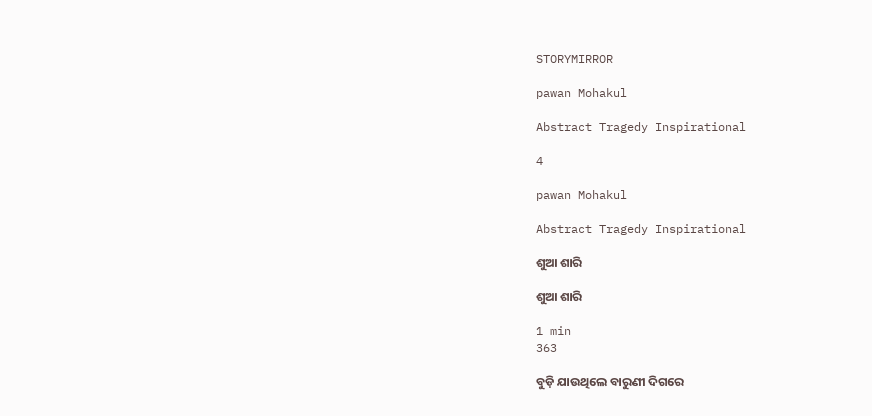STORYMIRROR

pawan Mohakul

Abstract Tragedy Inspirational

4

pawan Mohakul

Abstract Tragedy Inspirational

ଶୁଆ ଶାରି

ଶୁଆ ଶାରି

1 min
363

ବୁଡ଼ି ଯାଉଥିଲେ ବାରୁଣୀ ଦିଗରେ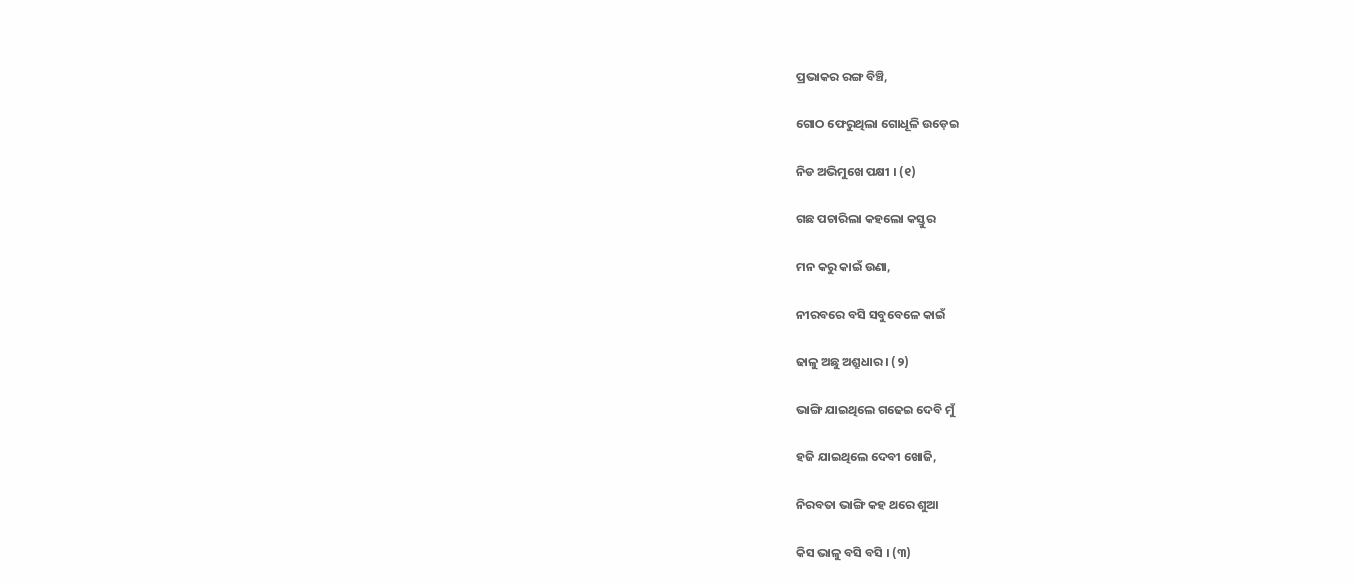ପ୍ରଭାକର ରଙ୍ଗ ବିଞ୍ଚି,

ଗୋଠ ଫେରୁଥିଲା ଗୋଧୂଳି ଉଡ଼େଇ

ନିଡ ଅଭିମୁଖେ ପକ୍ଷୀ । (୧)

ଗଛ ପଚାରିଲା କହଲୋ କସ୍ତୁର

ମନ କରୁ କାଇଁ ଉଣା,

ନୀରବରେ ବସି ସବୁବେଳେ କାଇଁ

ଢାଳୁ ଅଛୁ ଅଶ୍ରୁଧାର । (୨)

ଭାଙ୍ଗି ଯାଇଥିଲେ ଗଢେଇ ଦେବି ମୁଁ

ହଜି ଯାଇଥିଲେ ଦେବୀ ଖୋଜି,

ନିରବତା ଭାଙ୍ଗି କହ ଥରେ ଶୁଆ

କିସ ଭାଳୁ ବସି ବସି । (୩)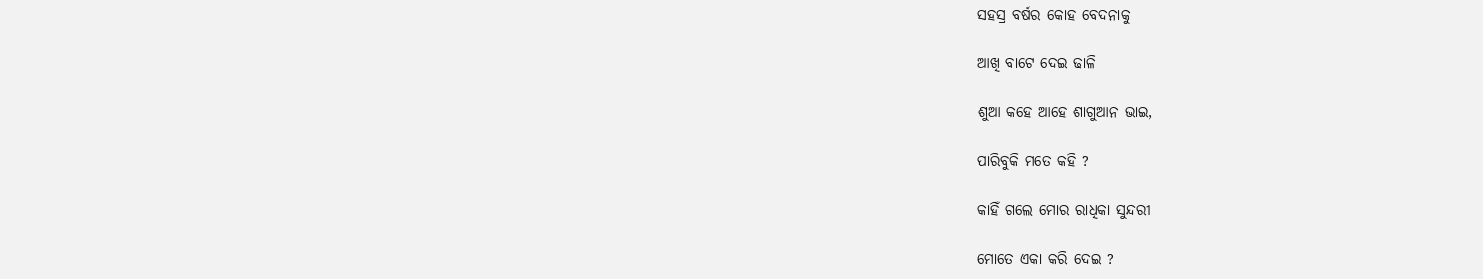ସହସ୍ର ବର୍ଷର କୋହ ବେଦନାକୁ

ଆଖି ବାଟେ ଦେଇ ଢାଳି

ଶୁଆ କହେ ଆହେ ଶାଗୁଆନ ଭାଇ,

ପାରିବୁକି ମତେ କହି ?

କାହିଁ ଗଲେ ମୋର ରାଧିକା ସୁନ୍ଦରୀ

ମୋତେ ଏକା କରି ଦେଇ ?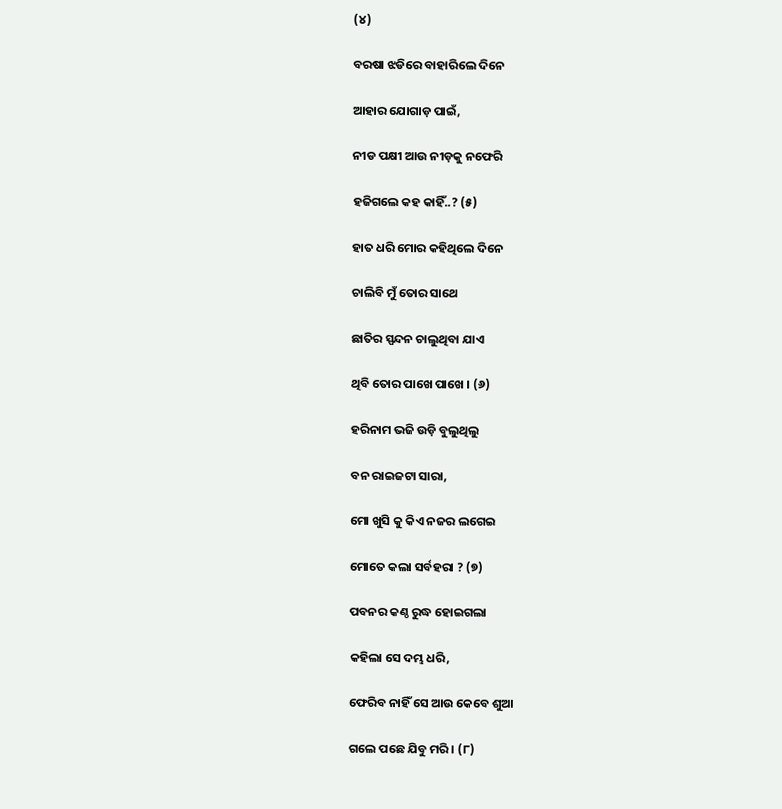(୪)

ବରଷା ଝଡିରେ ବାହାରିଲେ ଦିନେ

ଆହାର ଯୋଗାଡ଼ ପାଇଁ,

ନୀଡ ପକ୍ଷୀ ଆଉ ନୀଡ଼କୁ ନଫେରି

ହଜିଗଲେ କହ କାହିଁ..? (୫)

ହାତ ଧରି ମୋର କହିଥିଲେ ଦିନେ

ଚାଲିବି ମୁଁ ତୋର ସାଥେ

ଛାତିର ସ୍ପନ୍ଦନ ଚାଲୁଥିବା ଯାଏ

ଥିବି ତୋର ପାଖେ ପାଖେ । (୬)

ହରିନାମ ଭଜି ଉଡ଼ି ବୁଲୁଥିଲୁ

ବନ ରାଇଜଟା ସାରା,

ମୋ ଖୁସି କୁ କିଏ ନଜର ଲଗେଇ

ମୋତେ କଲା ସର୍ବହରା ? (୭)

ପବନର କଣ୍ଠ ରୁଦ୍ଧ ହୋଇଗଲା

କହିଲା ସେ ଦମ୍ଭ ଧରି,

ଫେରିବ ନାହିଁ ସେ ଆଉ କେବେ ଶୁଆ

ଗଲେ ପଛେ ଯିବୁ ମରି । (୮)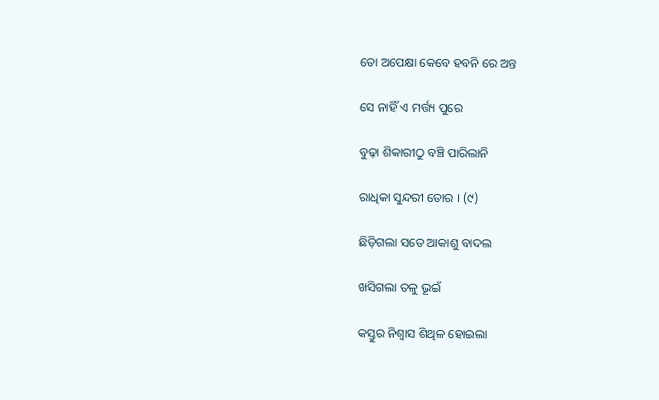ତୋ ଅପେକ୍ଷା କେବେ ହବନି ରେ ଅନ୍ତ

ସେ ନାହିଁ ଏ ମର୍ତ୍ତ୍ୟ ପୁରେ

ବୁଢ଼ା ଶିକାରୀଠୁ ବଞ୍ଚି ପାରିଲାନି

ରାଧିକା ସୁନ୍ଦରୀ ତୋର । (୯)

ଛିଡ଼ିଗଲା ସତେ ଆକାଶୁ ବାଦଲ

ଖସିଗଲା ତଳୁ ଭୂଇଁ

କସ୍ତୁର ନିଶ୍ବାସ ଶିଥିଳ ହୋଇଲା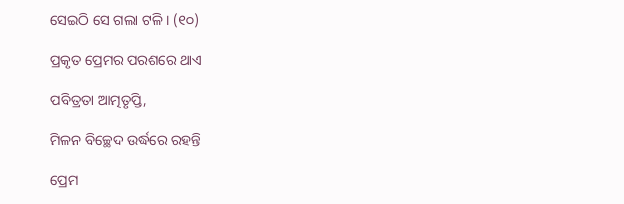ସେଇଠି ସେ ଗଲା ଟଳି । (୧୦)

ପ୍ରକୃତ ପ୍ରେମର ପରଶରେ ଥାଏ

ପବିତ୍ରତା ଆତ୍ମତୃପ୍ତି,

ମିଳନ ବିଚ୍ଛେଦ ଉର୍ଦ୍ଧରେ ରହନ୍ତି

ପ୍ରେମ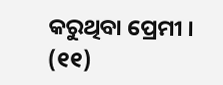କରୁଥିବା ପ୍ରେମୀ । (୧୧)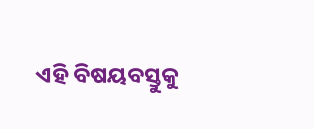ଏହି ବିଷୟବସ୍ତୁକୁ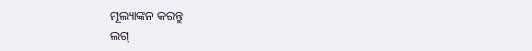ମୂଲ୍ୟାଙ୍କନ କରନ୍ତୁ
ଲଗ୍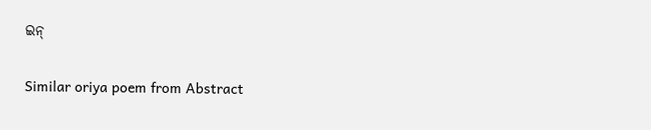ଇନ୍

Similar oriya poem from Abstract